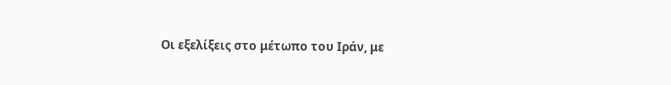Οι εξελίξεις στο μέτωπο του Ιράν, με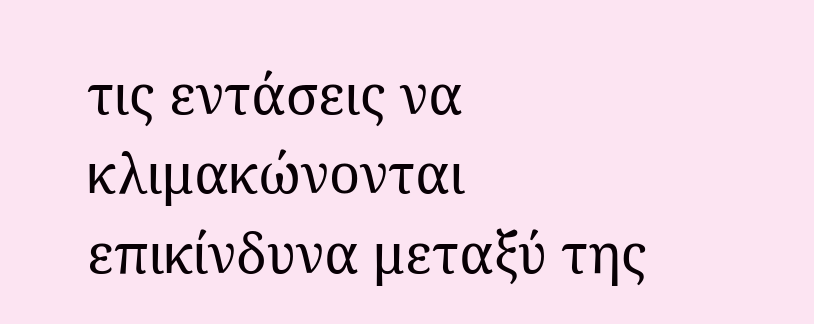τις εντάσεις να κλιμακώνονται επικίνδυνα μεταξύ της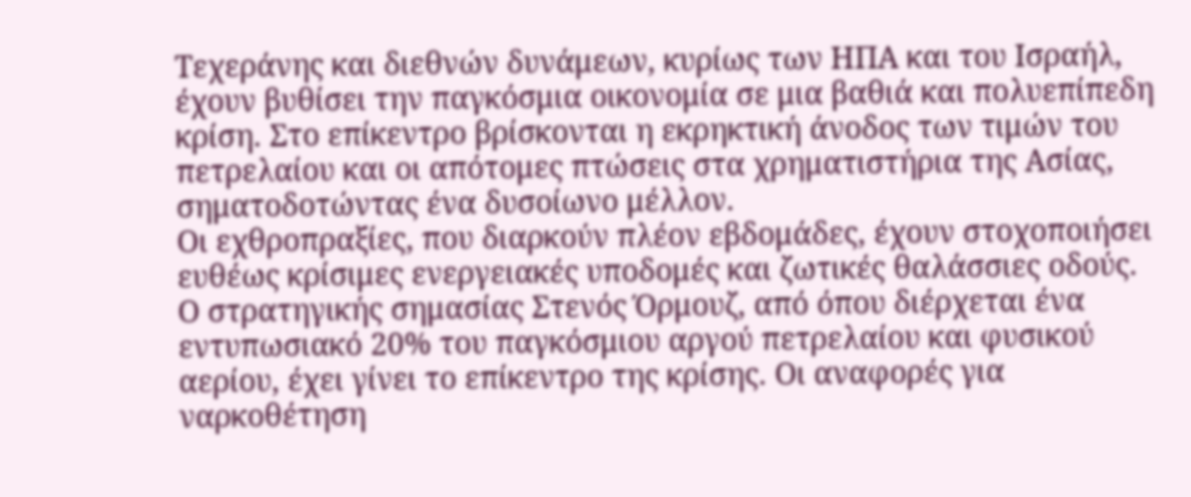Τεχεράνης και διεθνών δυνάμεων, κυρίως των ΗΠΑ και του Ισραήλ, έχουν βυθίσει την παγκόσμια οικονομία σε μια βαθιά και πολυεπίπεδη κρίση. Στο επίκεντρο βρίσκονται η εκρηκτική άνοδος των τιμών του πετρελαίου και οι απότομες πτώσεις στα χρηματιστήρια της Ασίας, σηματοδοτώντας ένα δυσοίωνο μέλλον.
Οι εχθροπραξίες, που διαρκούν πλέον εβδομάδες, έχουν στοχοποιήσει ευθέως κρίσιμες ενεργειακές υποδομές και ζωτικές θαλάσσιες οδούς. Ο στρατηγικής σημασίας Στενός Όρμουζ, από όπου διέρχεται ένα εντυπωσιακό 20% του παγκόσμιου αργού πετρελαίου και φυσικού αερίου, έχει γίνει το επίκεντρο της κρίσης. Οι αναφορές για ναρκοθέτηση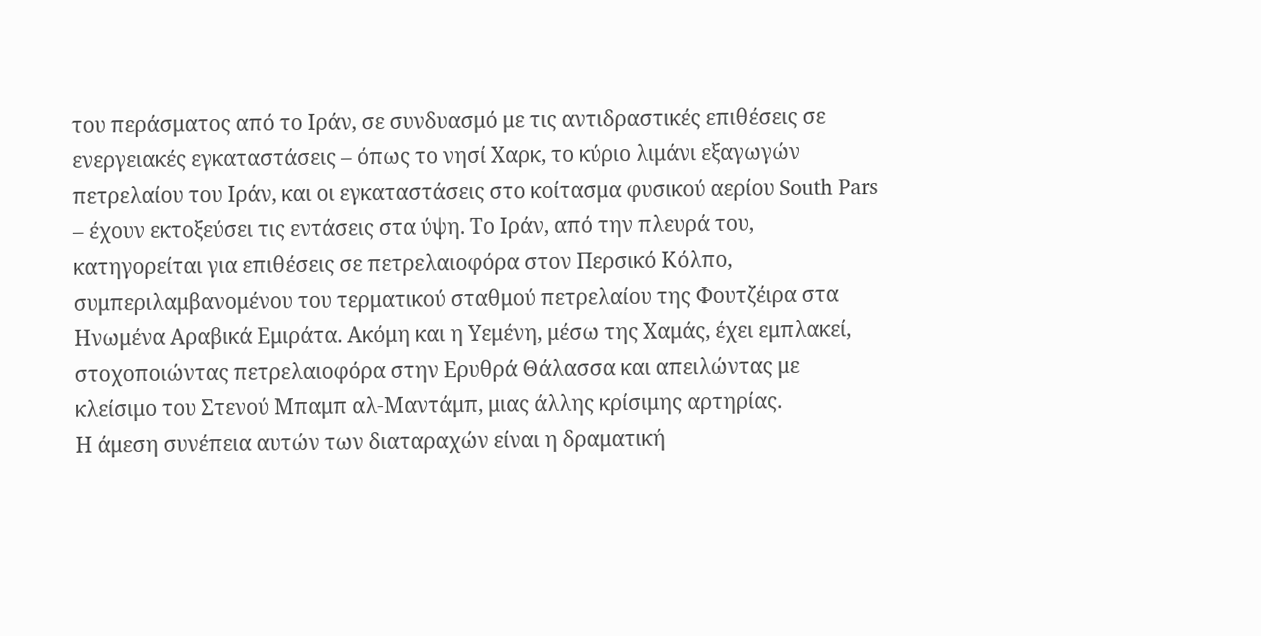του περάσματος από το Ιράν, σε συνδυασμό με τις αντιδραστικές επιθέσεις σε ενεργειακές εγκαταστάσεις – όπως το νησί Χαρκ, το κύριο λιμάνι εξαγωγών πετρελαίου του Ιράν, και οι εγκαταστάσεις στο κοίτασμα φυσικού αερίου South Pars – έχουν εκτοξεύσει τις εντάσεις στα ύψη. Το Ιράν, από την πλευρά του, κατηγορείται για επιθέσεις σε πετρελαιοφόρα στον Περσικό Κόλπο, συμπεριλαμβανομένου του τερματικού σταθμού πετρελαίου της Φουτζέιρα στα Ηνωμένα Αραβικά Εμιράτα. Ακόμη και η Υεμένη, μέσω της Χαμάς, έχει εμπλακεί, στοχοποιώντας πετρελαιοφόρα στην Ερυθρά Θάλασσα και απειλώντας με κλείσιμο του Στενού Μπαμπ αλ-Μαντάμπ, μιας άλλης κρίσιμης αρτηρίας.
Η άμεση συνέπεια αυτών των διαταραχών είναι η δραματική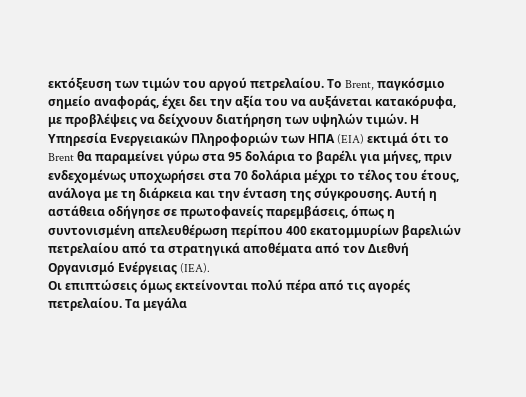εκτόξευση των τιμών του αργού πετρελαίου. Το Brent, παγκόσμιο σημείο αναφοράς, έχει δει την αξία του να αυξάνεται κατακόρυφα, με προβλέψεις να δείχνουν διατήρηση των υψηλών τιμών. Η Υπηρεσία Ενεργειακών Πληροφοριών των ΗΠΑ (EIA) εκτιμά ότι το Brent θα παραμείνει γύρω στα 95 δολάρια το βαρέλι για μήνες, πριν ενδεχομένως υποχωρήσει στα 70 δολάρια μέχρι το τέλος του έτους, ανάλογα με τη διάρκεια και την ένταση της σύγκρουσης. Αυτή η αστάθεια οδήγησε σε πρωτοφανείς παρεμβάσεις, όπως η συντονισμένη απελευθέρωση περίπου 400 εκατομμυρίων βαρελιών πετρελαίου από τα στρατηγικά αποθέματα από τον Διεθνή Οργανισμό Ενέργειας (IEA).
Οι επιπτώσεις όμως εκτείνονται πολύ πέρα από τις αγορές πετρελαίου. Τα μεγάλα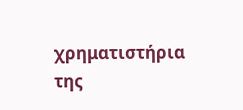χρηματιστήρια της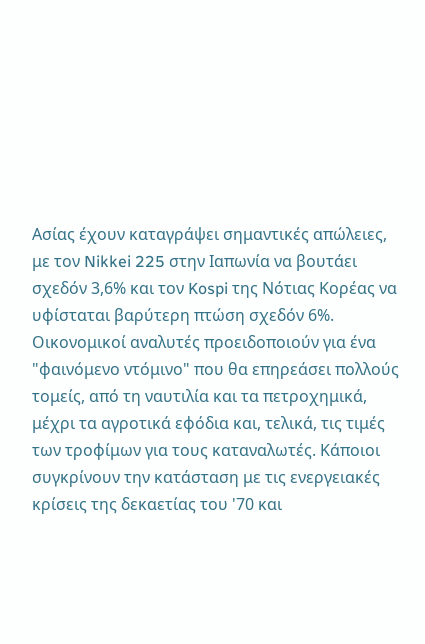Ασίας έχουν καταγράψει σημαντικές απώλειες, με τον Nikkei 225 στην Ιαπωνία να βουτάει σχεδόν 3,6% και τον Kospi της Νότιας Κορέας να υφίσταται βαρύτερη πτώση σχεδόν 6%. Οικονομικοί αναλυτές προειδοποιούν για ένα "φαινόμενο ντόμινο" που θα επηρεάσει πολλούς τομείς, από τη ναυτιλία και τα πετροχημικά, μέχρι τα αγροτικά εφόδια και, τελικά, τις τιμές των τροφίμων για τους καταναλωτές. Κάποιοι συγκρίνουν την κατάσταση με τις ενεργειακές κρίσεις της δεκαετίας του '70 και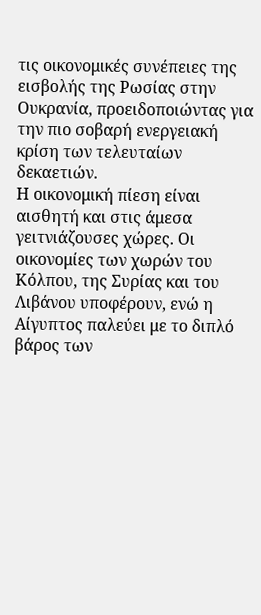τις οικονομικές συνέπειες της εισβολής της Ρωσίας στην Ουκρανία, προειδοποιώντας για την πιο σοβαρή ενεργειακή κρίση των τελευταίων δεκαετιών.
Η οικονομική πίεση είναι αισθητή και στις άμεσα γειτνιάζουσες χώρες. Οι οικονομίες των χωρών του Κόλπου, της Συρίας και του Λιβάνου υποφέρουν, ενώ η Αίγυπτος παλεύει με το διπλό βάρος των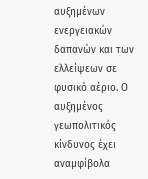αυξημένων ενεργειακών δαπανών και των ελλείψεων σε φυσικό αέριο. Ο αυξημένος γεωπολιτικός κίνδυνος έχει αναμφίβολα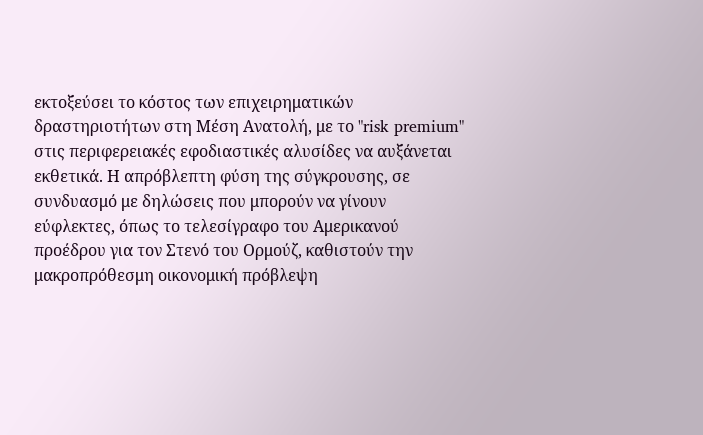εκτοξεύσει το κόστος των επιχειρηματικών δραστηριοτήτων στη Μέση Ανατολή, με το "risk premium" στις περιφερειακές εφοδιαστικές αλυσίδες να αυξάνεται εκθετικά. Η απρόβλεπτη φύση της σύγκρουσης, σε συνδυασμό με δηλώσεις που μπορούν να γίνουν εύφλεκτες, όπως το τελεσίγραφο του Αμερικανού προέδρου για τον Στενό του Ορμούζ, καθιστούν την μακροπρόθεσμη οικονομική πρόβλεψη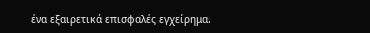ένα εξαιρετικά επισφαλές εγχείρημα.